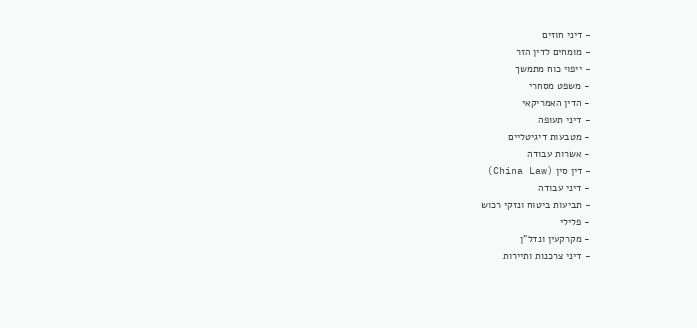- דיני חוזים
- מומחים לדין הזר
- ייפוי כוח מתמשך
- משפט מסחרי
- הדין האמריקאי
- דיני תעופה
- מטבעות דיגיטליים
- אשרות עבודה
- דין סין (China Law)
- דיני עבודה
- תביעות ביטוח ונזקי רכוש
- פלילי
- מקרקעין ונדל"ן
- דיני צרכנות ותיירות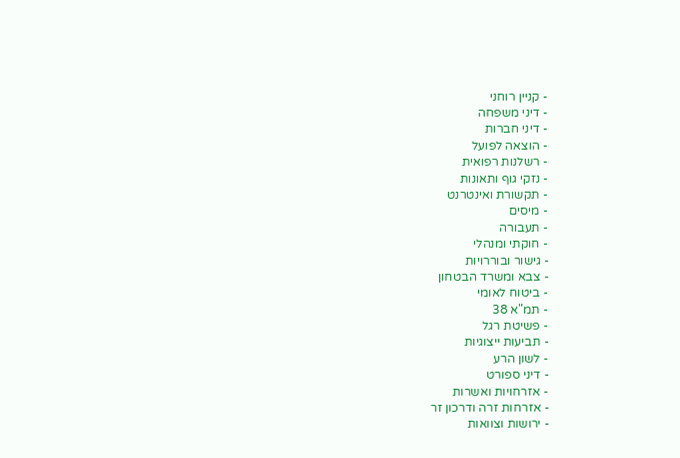- קניין רוחני
- דיני משפחה
- דיני חברות
- הוצאה לפועל
- רשלנות רפואית
- נזקי גוף ותאונות
- תקשורת ואינטרנט
- מיסים
- תעבורה
- חוקתי ומנהלי
- גישור ובוררויות
- צבא ומשרד הבטחון
- ביטוח לאומי
- תמ"א 38
- פשיטת רגל
- תביעות ייצוגיות
- לשון הרע
- דיני ספורט
- אזרחויות ואשרות
- אזרחות זרה ודרכון זר
- ירושות וצוואות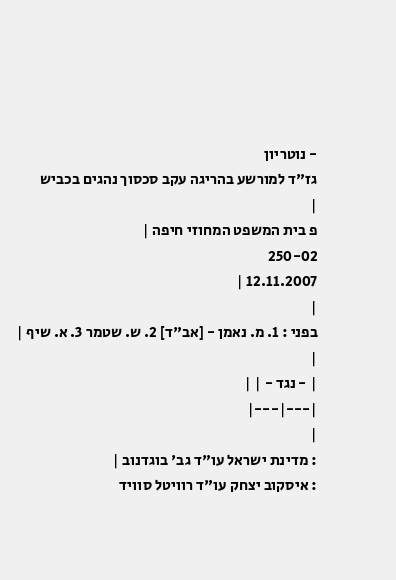- נוטריון
גז"ד למורשע בהריגה עקב סכסוך נהגים בכביש
|
פ בית המשפט המחוזי חיפה |
250-02
12.11.2007 |
|
בפני : 1. מ. נאמן - [אב"ד] 2. ש. שטמר 3. א. שיף |
|
| - נגד - | |
|---|---|
|
: מדינת ישראל עו"ד גב' בוגדנוב |
: איסקוב יצחק עו"ד רוויטל סוויד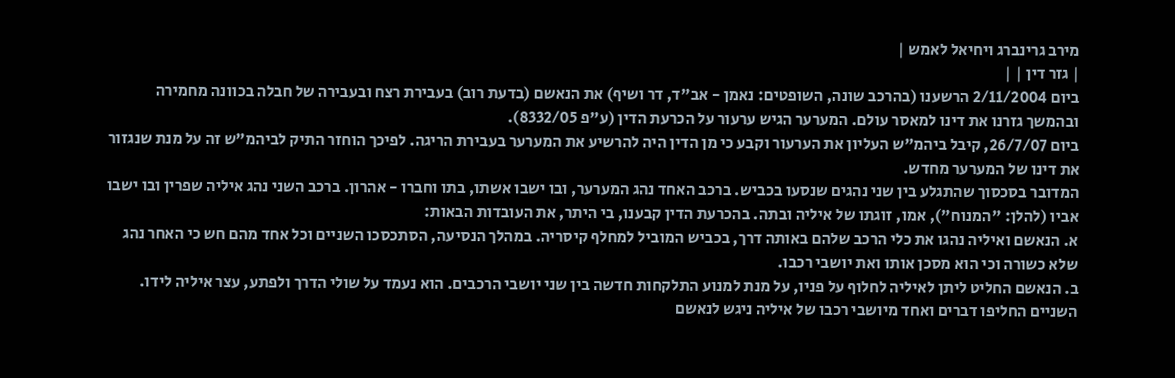מירב גרינברג ויחיאל לאמש |
| גזר דין | |
ביום 2/11/2004 הרשענו (בהרכב שונה, השופטים: נאמן - אב"ד, דר ושיף) את הנאשם (בדעת רוב) בעבירת רצח ובעבירה של חבלה בכוונה מחמירה ובהמשך גזרנו את דינו למאסר עולם. המערער הגיש ערעור על הכרעת הדין (ע"פ 8332/05).
ביום 26/7/07, קיבל ביהמ"ש העליון את הערעור וקבע כי מן הדין היה להרשיע את המערער בעבירת הריגה. לפיכך הוחזר התיק לביהמ"ש זה על מנת שנגזור את דינו של המערער מחדש.
המדובר בסכסוך שהתגלע בין שני נהגים שנסעו בכביש. ברכב האחד נהג המערער, ובו ישבו אשתו, בתו וחברו - אהרון. ברכב השני נהג איליה שפרין ובו ישבו אביו (להלן: "המנוח"), אמו, זוגתו של איליה ובתה. בהכרעת הדין קבענו, בי היתר, את העובדות הבאות:
א. הנאשם ואיליה נהגו את כלי הרכב שלהם באותה דרך, בכביש המוביל למחלף קיסריה. במהלך הנסיעה, הסתכסכו השניים וכל אחד מהם חש כי האחר נהג שלא כשורה וכי הוא מסכן אותו ואת יושבי רכבו.
ב. הנאשם החליט ליתן לאיליה לחלוף על פניו, על מנת למנוע התלקחות חדשה בין שני יושבי הרכבים. הוא נעמד על שולי הדרך ולפתע, עצר איליה לידו. השניים החליפו דברים ואחד מיושבי רכבו של איליה ניגש לנאשם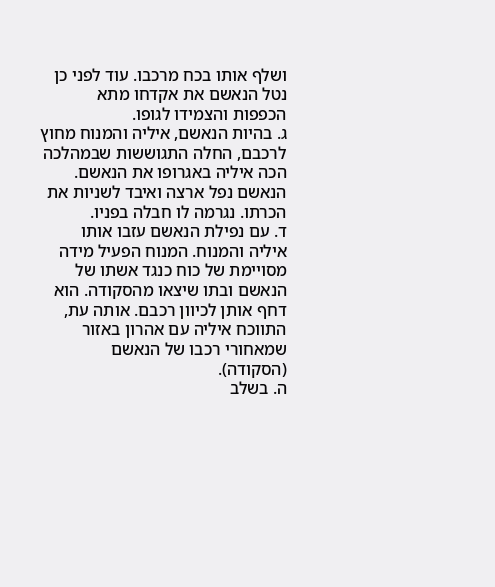ושלף אותו בכח מרכבו. עוד לפני כן נטל הנאשם את אקדחו מתא הכפפות והצמידו לגופו.
ג. בהיות הנאשם, איליה והמנוח מחוץ לרכבם, החלה התגוששות שבמהלכה הכה איליה באגרופו את הנאשם. הנאשם נפל ארצה ואיבד לשניות את הכרתו. נגרמה לו חבלה בפניו.
ד. עם נפילת הנאשם עזבו אותו איליה והמנוח. המנוח הפעיל מידה מסויימת של כוח כנגד אשתו של הנאשם ובתו שיצאו מהסקודה. הוא דחף אותן לכיוון רכבם. אותה עת, התווכח איליה עם אהרון באזור שמאחורי רכבו של הנאשם (הסקודה).
ה. בשלב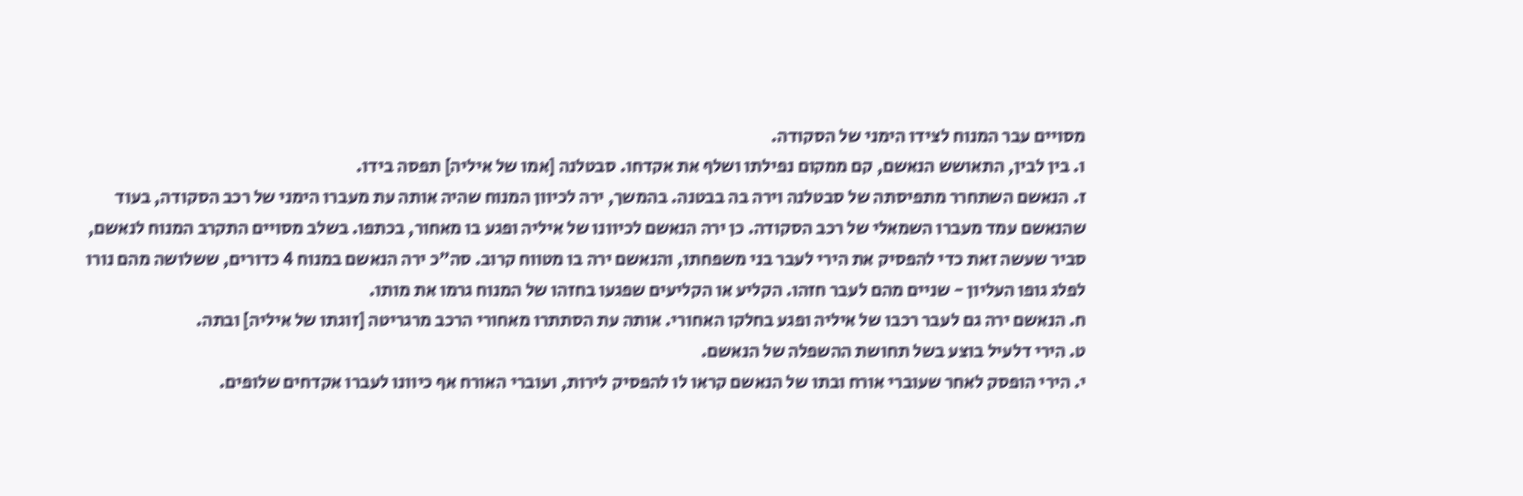מסויים עבר המנוח לצידו הימני של הסקודה.
ו. בין לבין, התאושש הנאשם, קם ממקום נפילתו ושלף את אקדחו. סבטלנה [אמו של איליה] תפסה בידו.
ז. הנאשם השתחרר מתפיסתה של סבטלנה וירה בה בבטנה. בהמשך, ירה לכיוון המנוח שהיה אותה עת מעברו הימני של רכב הסקודה, בעוד שהנאשם עמד מעברו השמאלי של רכב הסקודה. כן ירה הנאשם לכיוונו של איליה ופגע בו מאחור, בכתפו. בשלב מסויים התקרב המנוח לנאשם, סביר שעשה זאת כדי להפסיק את הירי לעבר בני משפחתו, והנאשם ירה בו מטווח קרוב. סה"כ ירה הנאשם במנוח 4 כדורים, ששלושה מהם נורו לפלג גופו העליון - שניים מהם לעבר חזהו. הקליע או הקליעים שפגעו בחזהו של המנוח גרמו את מותו.
ח. הנאשם ירה גם לעבר רכבו של איליה ופגע בחלקו האחורי. אותה עת הסתתרו מאחורי הרכב מרגריטה [זוגתו של איליה] ובתה.
ט. הירי דלעיל בוצע בשל תחושת ההשפלה של הנאשם.
י. הירי הופסק לאחר שעוברי אורח ובתו של הנאשם קראו לו להפסיק לירות, ועוברי האורח אף כיוונו לעברו אקדחים שלופים.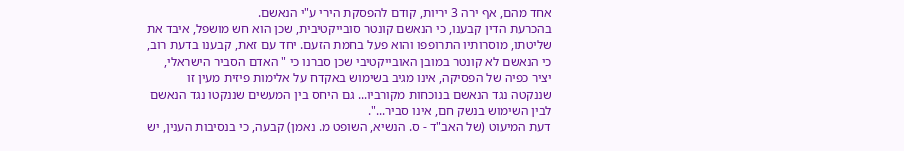אחד מהם, אף ירה 3 יריות, קודם להפסקת הירי ע"י הנאשם.
בהכרעת הדין קבענו, כי הנאשם קונטר סובייקטיבית, שכן הוא חש מושפל, איבד את שליטתו, מוסרותיו התרופפו והוא פעל בחמת הזעם. יחד עם זאת, קבענו בדעת רוב, כי הנאשם לא קונטר במובן האובייקטיבי שכן סברנו כי " האדם הסביר הישראלי, יציר כפיה של הפסיקה, אינו מגיב בשימוש באקדח על אלימות פיזית מעין זו שננקטה נגד הנאשם בנוכחות מקורביו... גם היחס בין המעשים שננקטו נגד הנאשם לבין השימוש בנשק חם, אינו סביר...".
דעת המיעוט (של האב"ד - ס. הנשיא, השופט מ. נאמן) קבעה, כי בנסיבות הענין, יש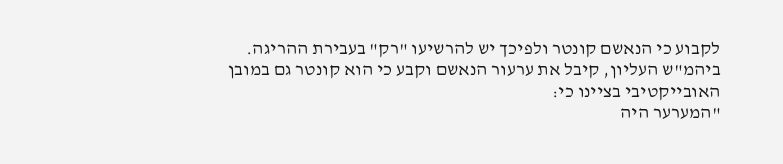לקבוע כי הנאשם קונטר ולפיכך יש להרשיעו "רק" בעבירת ההריגה.
ביהמ"ש העליון, קיבל את ערעור הנאשם וקבע כי הוא קונטר גם במובן האובייקטיבי בציינו כי:
"המערער היה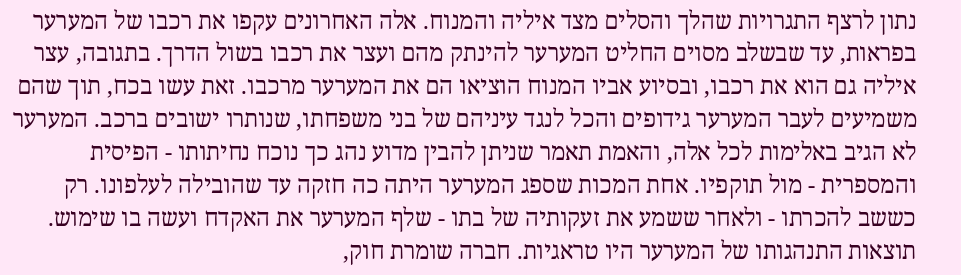נתון לרצף התגרויות שהלך והסלים מצד איליה והמנוח. אלה האחרונים עקפו את רכבו של המערער בפראות, עד שבשלב מסוים החליט המערער להינתק מהם ועצר את רכבו בשול הדרך. בתגובה, עצר איליה גם הוא את רכבו, ובסיוע אביו המנוח הוציאו הם את המערער מרכבו. זאת עשו בכח, תוך שהם משמיעים לעבר המערער גידופים והכל לנגד עיניהם של בני משפחתו, שנותרו ישובים ברכב. המערער לא הגיב באלימות לכל אלה, והאמת תאמר שניתן להבין מדוע נהג כך נוכח נחיתותו - הפיסית והמספרית - מול תוקפיו. אחת המכות שספג המערער היתה כה חזקה עד שהובילה לעלפונו. רק כששב להכרתו - ולאחר ששמע את זעקותיה של בתו - שלף המערער את האקדח ועשה בו שימוש.
תוצאות התנהגותו של המערער היו טראגיות. חברה שומרת חוק,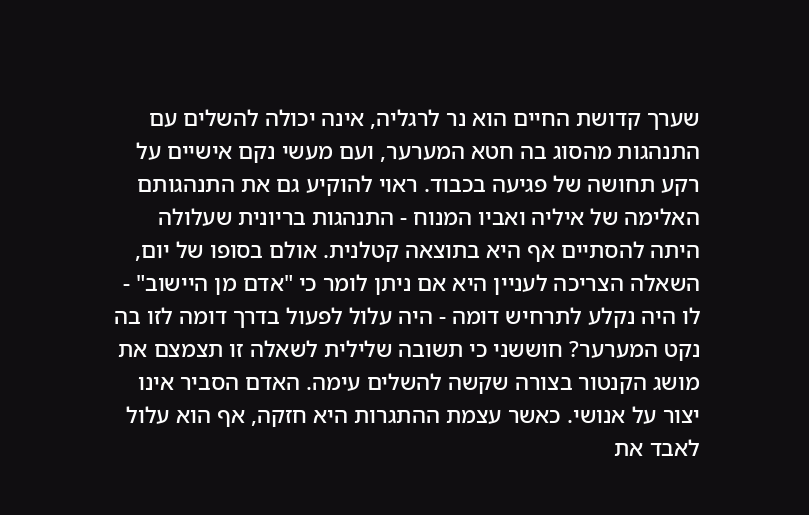שערך קדושת החיים הוא נר לרגליה, אינה יכולה להשלים עם התנהגות מהסוג בה חטא המערער, ועם מעשי נקם אישיים על רקע תחושה של פגיעה בכבוד. ראוי להוקיע גם את התנהגותם האלימה של איליה ואביו המנוח - התנהגות בריונית שעלולה היתה להסתיים אף היא בתוצאה קטלנית. אולם בסופו של יום, השאלה הצריכה לעניין היא אם ניתן לומר כי "אדם מן היישוב" - לו היה נקלע לתרחיש דומה - היה עלול לפעול בדרך דומה לזו בה נקט המערער? חוששני כי תשובה שלילית לשאלה זו תצמצם את מושג הקנטור בצורה שקשה להשלים עימה. האדם הסביר אינו יצור על אנושי. כאשר עצמת ההתגרות היא חזקה, אף הוא עלול לאבד את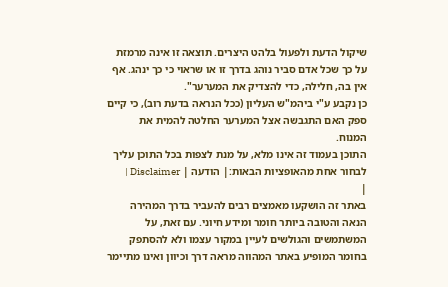שיקול הדעת ולפעול בלהט היצרים. תוצאה זו אינה מרמזת על כך שכל אדם סביר נוהג בדרך זו או שראוי כי כך ינהג. אף אין בה, חלילה, כדי להצדיק את המערער".
כן נקבע ע"י ביהמ"ש העליון (ככל הנראה בדעת רוב), כי קיים ספק האם התגבשה אצל המערער החלטה להמית את המנוח.
התוכן בעמוד זה אינו מלא, על מנת לצפות בכל התוכן עליך לבחור אחת מהאופציות הבאות:| הודעה | Disclaimer |
|
באתר זה הושקעו מאמצים רבים להעביר בדרך המהירה הנאה והטובה ביותר חומר ומידע חיוני. עם זאת, על המשתמשים והגולשים לעיין במקור עצמו ולא להסתפק בחומר המופיע באתר המהווה מראה דרך וכיוון ואינו מתיימר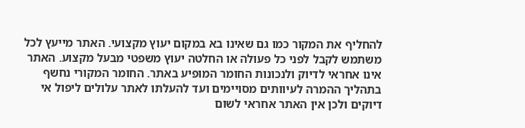להחליף את המקור כמו גם שאינו בא במקום יעוץ מקצועי. האתר מייעץ לכל משתמש לקבל לפני כל פעולה או החלטה יעוץ משפטי מבעל מקצוע. האתר אינו אחראי לדיוק ולנכונות החומר המופיע באתר. החומר המקורי נחשף בתהליך ההמרה לעיוותים מסויימים ועד להעלתו לאתר עלולים ליפול אי דיוקים ולכן אין האתר אחראי לשום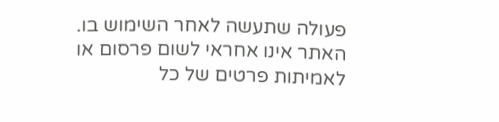פעולה שתעשה לאחר השימוש בו. האתר אינו אחראי לשום פרסום או לאמיתות פרטים של כל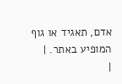אדם, תאגיד או גוף המופיע באתר. |
|